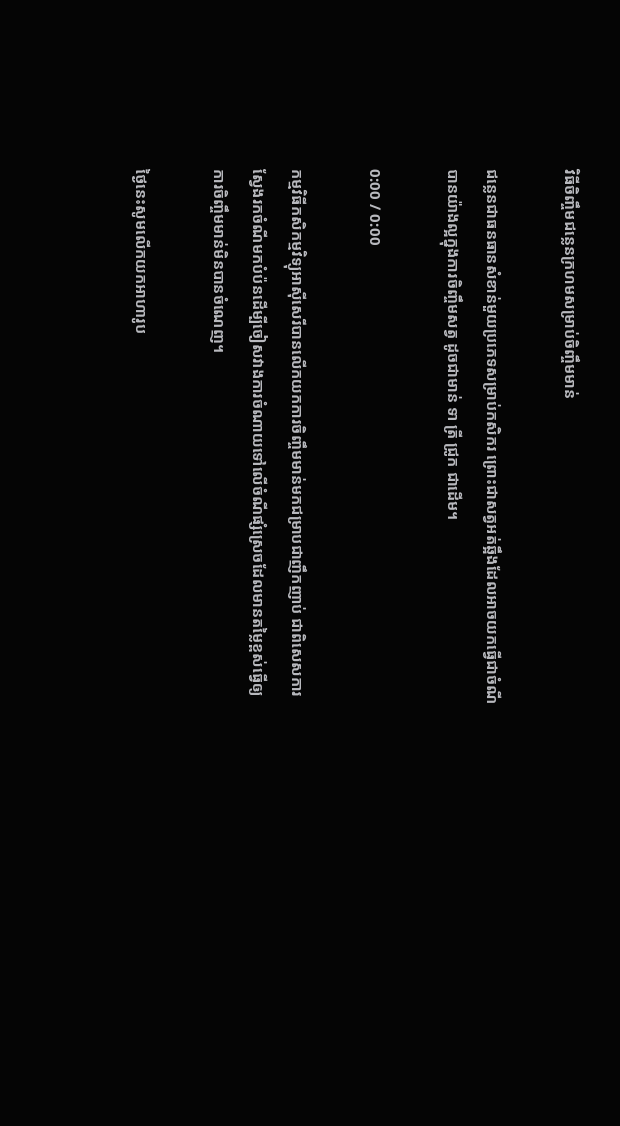វិធីចិញ្ចឹមជន្លេនក្រហមសម្រាប់ចិញ្ចឹមមាន់

ជន្លេនជាធនធានសំខាន់មួយប្រភេទសម្រាប់កសិករ ព្រោះជាសត្វអត់ឆ្អឹងដែលអាចយកធ្វើជាចំណីបានយ៉ាងល្អក្នុងការចិញ្ចឹមសត្វ ដូចជាមាន់ ទា ត្រី ជ្រូក ជាដើម។

0:00 / 0:00

កម្មវិធីកសិកម្មវិទ្យុអាស៊ីសេរីបានលើកយកការចិញ្ចឹមមាន់មកជម្រាបជាញឹកញាប់ ជាពិសេសការស្វែងរកចំណីមកបំប៉នដើម្បីចៀសវាងការចំណាយទៅលើចំណីផ្សំស្រេចដែលមានតម្លៃខ្ពស់ធ្វើឲ្យការចិញ្ចឹមមាន់មិនបានចំណេញ។

ថ្ងៃនេះសូមលើកយកអាហារូប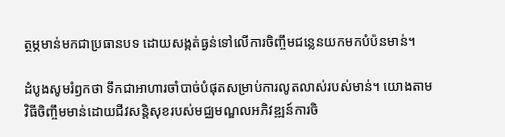ត្ថម្ភមាន់មកជាប្រធានបទ ដោយសង្កត់ធ្ងន់ទៅលើការចិញ្ចឹមជន្លេនយកមកបំប៉នមាន់។

ដំបូងសូមរំឭកថា ទឹកជាអាហារចាំបាច់បំផុតសម្រាប់ការលូតលាស់របស់មាន់។ យោងតាមវិធីចិញ្ចឹមមាន់ដោយជីវសន្តិសុខរបស់មជ្ឈមណ្ឌលអភិវឌ្ឍន៍ការចិ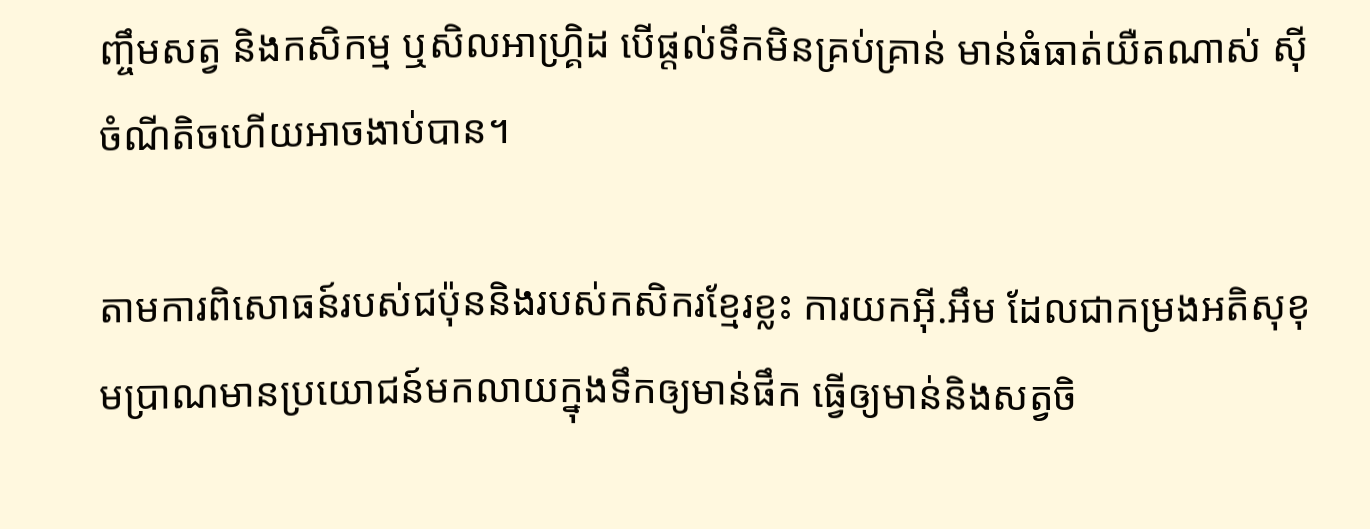ញ្ចឹមសត្វ និងកសិកម្ម ឬសិលអាហ្រ្គិដ បើផ្តល់ទឹកមិនគ្រប់គ្រាន់ មាន់ធំធាត់យឺតណាស់ ស៊ីចំណីតិចហើយអាចងាប់បាន។

តាមការពិសោធន៍របស់ជប៉ុននិងរបស់កសិករខ្មែរខ្លះ ការយកអ៊ី.អឹម ដែលជាកម្រងអតិសុខុមប្រាណមានប្រយោជន៍មកលាយក្នុងទឹកឲ្យមាន់ផឹក ធ្វើឲ្យមាន់និងសត្វចិ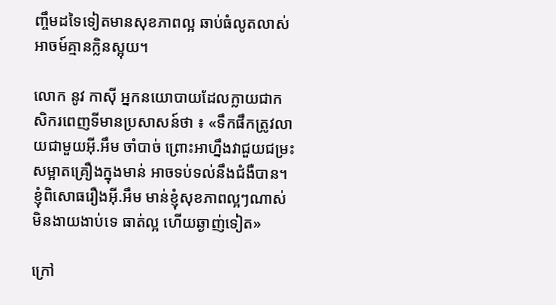ញ្ចឹមដទៃទៀតមានសុខភាពល្អ ឆាប់ធំលូតលាស់ អាចម៍គ្មានក្លិនស្អុយ។

លោក នូវ កាស៊ី អ្នកនយោបាយដែលក្លាយជាកសិករពេញទីមានប្រសាសន៍ថា ៖ «ទឹកផឹកត្រូវលាយជាមួយអ៊ី.អឹម ចាំបាច់ ព្រោះអាហ្នឹងវាជួយជម្រះ សម្អាតគ្រឿងក្នុងមាន់ អាចទប់ទល់នឹងជំងឺបាន។ ខ្ញុំពិសោធរឿងអ៊ី.អឹម មាន់ខ្ញុំសុខភាពល្អៗណាស់ មិនងាយងាប់ទេ ធាត់ល្អ ហើយឆ្ងាញ់ទៀត»

ក្រៅ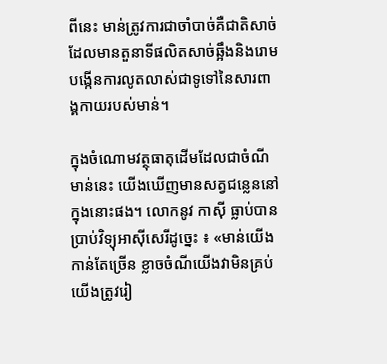ពីនេះ មាន់ត្រូវការជាចាំបាច់គឺជាតិសាច់ដែលមានតួនាទីផលិតសាច់ឆ្អឹងនិងរោម បង្កើនការលូតលាស់ជាទូទៅនៃសារពាង្គកាយរបស់មាន់។

ក្នុងចំណោមវត្ថុធាតុដើមដែលជាចំណីមាន់នេះ យើងឃើញមានសត្វជន្លេននៅក្នុងនោះផង។ លោកនូវ កាស៊ី ធ្លាប់បានប្រាប់វិទ្យុអាស៊ីសេរីដូច្នេះ ៖ «មាន់យើងកាន់តែច្រើន ខ្លាចចំណីយើងវាមិនគ្រប់ យើងត្រូវរៀ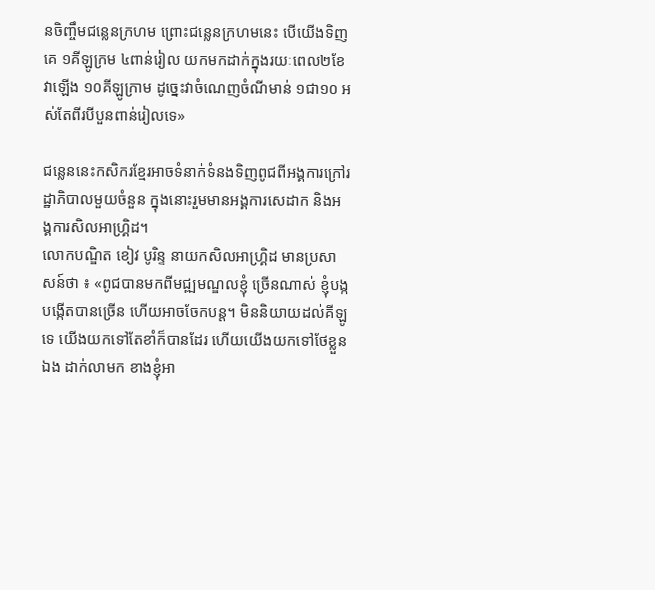នចិញ្ចឹមជន្លេនក្រហម ព្រោះជន្លេនក្រហមនេះ បើយើងទិញគេ ១គីឡូក្រម ៤ពាន់រៀល យកមកដាក់ក្នុងរយៈពេល២ខែ វាឡើង ១០គីឡូក្រាម ដូច្នេះវាចំណេញចំណីមាន់ ១ជា១០ អស់តែពីរបីបួនពាន់រៀលទេ»

ជន្លេននេះកសិករខ្មែរអាចទំនាក់ទំនងទិញពូជពីអង្គការក្រៅរដ្ឋាភិបាលមួយចំនួន ក្នុងនោះរួមមានអង្គការសេដាក និងអង្គការសិលអាហ្រ្គិដ។
លោកបណ្ឌិត ខៀវ បូរិន្ទ នាយកសិលអាហ្រ្គិដ មានប្រសាសន៍ថា ៖ «ពូជបានមកពីមជ្ឍមណ្ឌលខ្ញុំ ច្រើនណាស់ ខ្ញុំបង្កបង្កើតបានច្រើន ហើយអាចចែកបន្ត។ មិននិយាយដល់គីឡូទេ យើងយកទៅតែខាំក៏បានដែរ ហើយយើងយកទៅថែខ្លួនឯង ដាក់លាមក ខាងខ្ញុំអា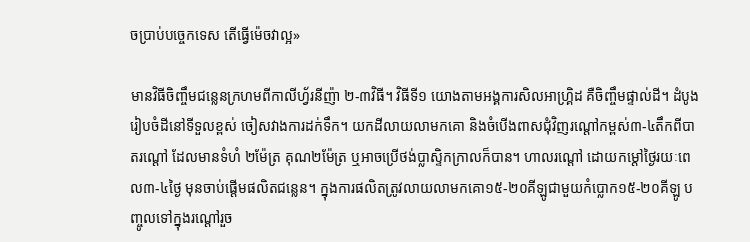ចប្រាប់បច្ចេកទេស តើធ្វើម៉េចវាល្អ»

មានវិធីចិញ្ចឹមជន្លេនក្រហមពីកាលីហ្វ័រនីញ៉ា ២-៣វិធី។ វិធីទី១ យោងតាមអង្គការសិលអាហ្រ្គិដ គឺចិញ្ចឹមផ្ទាល់ដី។ ដំបូងរៀបចំដីនៅទីទួលខ្ពស់ ចៀសវាងការដក់ទឹក។ យកដីលាយលាមកគោ និងចំបើងពាសជុំវិញរណ្តៅកម្ពស់៣-៤តឹកពីបាតរណ្តៅ ដែលមានទំហំ ២ម៉ែត្រ គុណ២ម៉ែត្រ ឬអាចប្រើថង់ប្លាស្ទិកក្រាលក៏បាន។ ហាលរណ្តៅ ដោយកម្ដៅថ្ងៃរយៈពេល៣-៤ថ្ងៃ មុនចាប់ផ្តើមផលិតជន្លេន។ ក្នុងការផលិតត្រូវលាយលាមកគោ១៥-២០គីឡូជាមួយកំប្លោក១៥-២០គីឡូ បញ្ចូលទៅក្នុងរណ្តៅរួច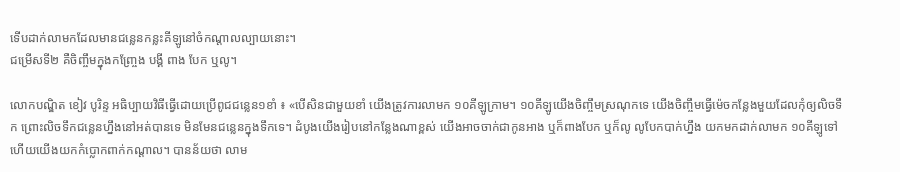ទើបដាក់លាមកដែលមានជន្លេនកន្លះគីឡូនៅចំកណ្តាលល្បាយនោះ។
ជម្រើសទី២ គឺចិញ្ចឹមក្នុងកញ្ច្រែង បង្គី ពាង បែក ឬលូ។

លោកបណ្ឌិត ខៀវ បូរិន្ទ អធិប្បាយវិធីធ្វើដោយប្រើពូជជន្លេន១ខាំ ៖ «បើសិនជាមួយខាំ យើងត្រូវការលាមក ១០គីឡូក្រាម។ ១០គីឡូយើងចិញ្ចឹមស្រណុកទេ យើងចិញ្ចឹមធ្វើម៉េចកន្លែងមួយដែលកុំឲ្យលិចទឹក ព្រោះលិចទឹកជន្លេនហ្នឹងនៅអត់បានទេ មិនមែនជន្លេនក្នុងទឹកទេ។ ដំបូងយើងរៀបនៅកន្លែងណាខ្ពស់ យើងអាចចាក់ជាកូនអាង ឬក៏ពាងបែក ឬក៏លូ លូបែកបាក់ហ្នឹង យកមកដាក់លាមក ១០គីឡូទៅ ហើយយើងយកកំប្លោកពាក់កណ្ដាល។ បានន័យថា លាម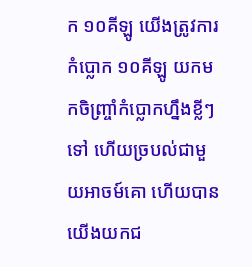ក ១០គីឡូ យើងត្រូវការកំប្លោក ១០គីឡូ យកមកចិញ្រ្ចាំកំប្លោកហ្នឹងខ្លីៗទៅ ហើយច្របល់ជាមួយអាចម៍គោ ហើយបានយើងយកជ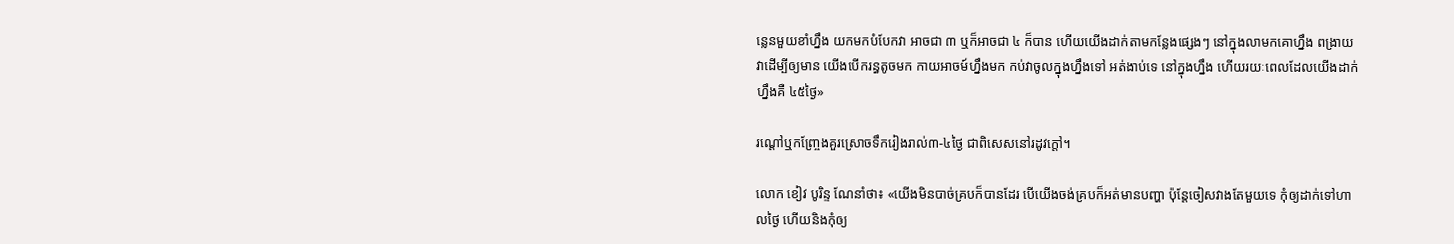ន្លេនមួយខាំហ្នឹង យកមកបំបែកវា អាចជា ៣ ឬក៏អាចជា ៤ ក៏បាន ហើយយើងដាក់តាមកន្លែងផ្សេងៗ នៅក្នុងលាមកគោហ្នឹង ពង្រាយវាដើម្បីឲ្យមាន យើងបើករន្ធតូចមក កាយអាចម៍ហ្នឹងមក កប់វាចូលក្នុងហ្នឹងទៅ អត់ងាប់ទេ នៅក្នុងហ្នឹង ហើយរយៈពេលដែលយើងដាក់ហ្នឹងគឺ ៤៥ថ្ងៃ»

រណ្តៅឬកញ្ច្រែងគួរស្រោចទឹករៀងរាល់៣-៤ថ្ងៃ ជាពិសេសនៅរដូវក្តៅ។

លោក ខៀវ បូរិន្ទ ណែនាំថា៖ «យើងមិនបាច់គ្របក៏បានដែរ បើយើងចង់គ្របក៏អត់មានបញ្ហា ប៉ុន្តែចៀសវាងតែមួយទេ កុំឲ្យដាក់ទៅហាលថ្ងៃ ហើយនិងកុំឲ្យ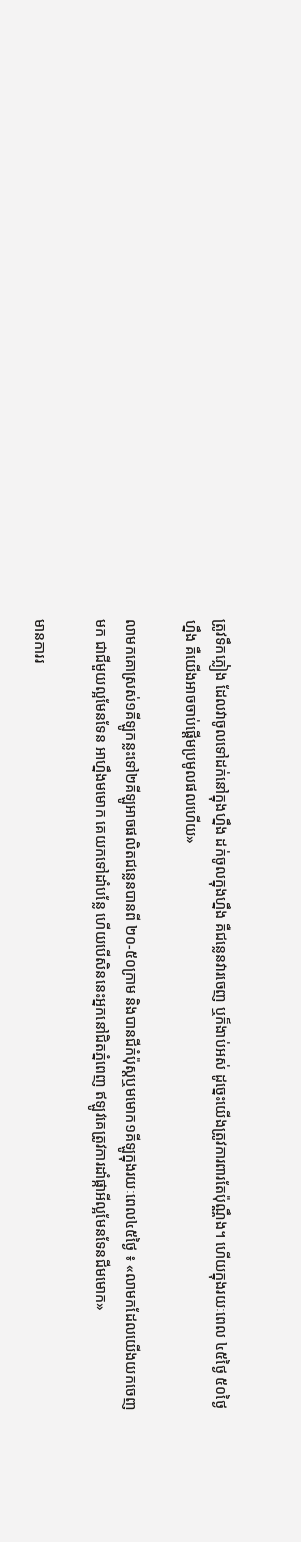ត្រូវទឹកភ្លៀង ដែលវាចូលទៅដក់នៅក្នុងហ្នឹង ដក់ចូលក្នុងហ្នឹង គឺជន្លេនវារចេញ ឬក៏ងាប់អស់ ដូច្នេះយើងត្រូវការពារតែប៉ុណ្ណឹង។ ហើយក្នុងរយៈពេល ៤៥ថ្ងៃ ៥០ថ្ងៃហ្នឹង គឺយើងអាចចាប់ផ្ដើមប្រមូលផលហើយ»

លាមកគោស្រស់១គីឡូកន្លះទៅ២គីឡូអាចផលិតជន្លេនបានពី ២០-៥០ក្រាម និងបានជីកំប៉ុស្តឬមមោក១គីឡូក្នុងរយៈពេល៤៥ថ្ងៃ ៖ «លាមកដែលយើងយកចេញមក ជាជីមួយល្អមែនទែន អាហ្នឹងមមោក គេយកទៅដាំបន្លែ ហើយបើសិននេះអ្នកនៅជិតភ្នំពេញ ឥឡូវគេត្រូវការដាំផ្កាអីល្អមែនទែនជីមមោក»

មានការរ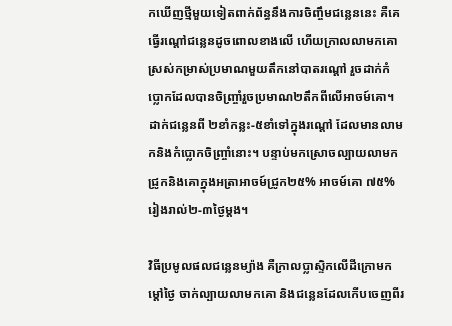កឃើញថ្មីមួយទៀតពាក់ព័ន្ធនឹងការចិញ្ចឹមជន្លេននេះ គឺគេធ្វើរណ្តៅជន្លេនដូចពោលខាងលើ ហើយក្រាលលាមកគោស្រស់កម្រាស់ប្រមាណមួយតឹកនៅបាតរណ្តៅ រួចដាក់កំប្លោកដែលបានចិញ្ច្រាំរួចប្រមាណ២តឹកពីលើអាចម៍គោ។ ដាក់ជន្លេនពី ២ខាំកន្លះ-៥ខាំទៅក្នុងរណ្តៅ ដែលមានលាមកនិងកំប្លោកចិញ្ច្រាំនោះ។ បន្ទាប់មកស្រោចល្បាយលាមកជ្រូកនិងគោក្នុងអត្រាអាចម៍ជ្រូក២៥% អាចម៍គោ ៧៥% រៀងរាល់២-៣ថ្ងៃម្តង។

វិធីប្រមូលផលជន្លេនម្យ៉ាង គឺក្រាលប្លាស្ទិកលើដីក្រោមកម្ដៅថ្ងៃ ចាក់ល្បាយលាមកគោ និងជន្លេនដែលកើបចេញពីរ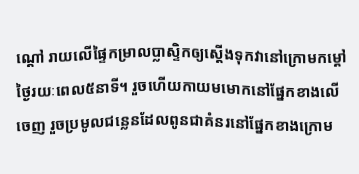ណ្តៅ រាយលើផ្ទៃកម្រាលប្លាស្ទិកឲ្យស្តើងទុកវានៅក្រោមកម្ដៅថ្ងៃរយៈពេល៥នាទី។ រួចហើយកាយមមោកនៅផ្នែកខាងលើចេញ រួចប្រមូលជន្លេនដែលពូនជាគំនរនៅផ្នែកខាងក្រោម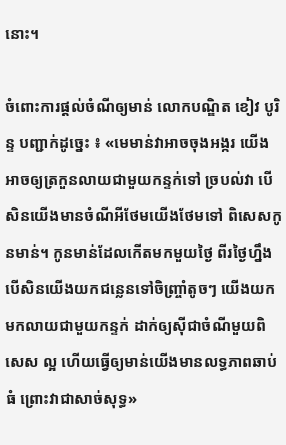នោះ។

ចំពោះការផ្តល់ចំណីឲ្យមាន់ លោកបណ្ឌិត ខៀវ បូរិន្ទ បញ្ជាក់ដូច្នេះ ៖ «មេមាន់វាអាចចុងអង្ករ យើងអាចឲ្យត្រកួនលាយជាមួយកន្ទក់ទៅ ច្របល់វា បើសិនយើងមានចំណីអីថែមយើងថែមទៅ ពិសេសកូនមាន់។ កូនមាន់ដែលកើតមកមួយថ្ងៃ ពីរថ្ងៃហ្នឹង បើសិនយើងយកជន្លេនទៅចិញ្រ្ចាំតូចៗ យើងយកមកលាយជាមួយកន្ទក់ ដាក់ឲ្យស៊ីជាចំណីមួយពិសេស ល្អ ហើយធ្វើឲ្យមាន់យើងមានលទ្ធភាពឆាប់ធំ ព្រោះវាជាសាច់សុទ្ធ»